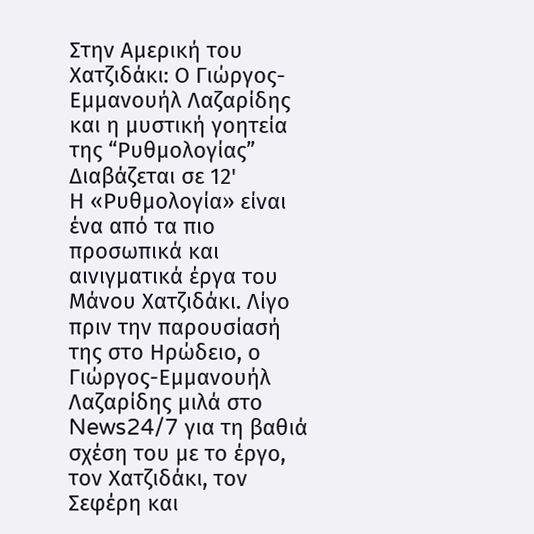Στην Αμερική του Χατζιδάκι: Ο Γιώργος-Εμμανουήλ Λαζαρίδης και η μυστική γοητεία της “Ρυθμολογίας”
Διαβάζεται σε 12'
Η «Ρυθμολογία» είναι ένα από τα πιο προσωπικά και αινιγματικά έργα του Μάνου Χατζιδάκι. Λίγο πριν την παρουσίασή της στο Ηρώδειο, ο Γιώργος-Εμμανουήλ Λαζαρίδης μιλά στο News24/7 για τη βαθιά σχέση του με το έργο, τον Χατζιδάκι, τον Σεφέρη και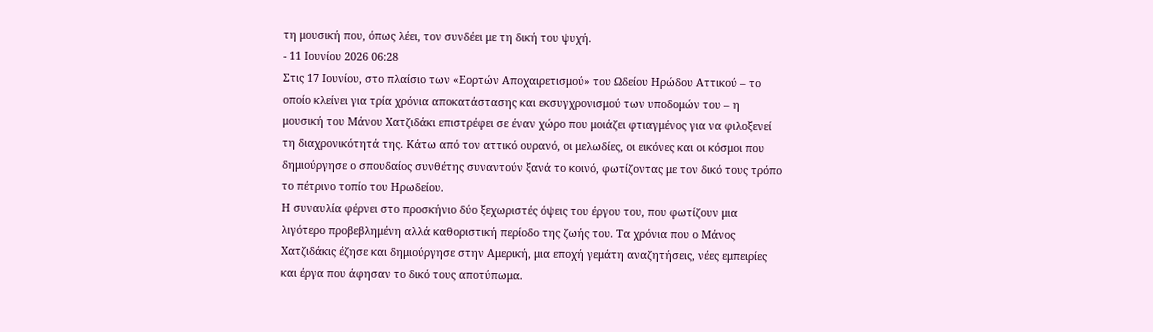τη μουσική που, όπως λέει, τον συνδέει με τη δική του ψυχή.
- 11 Ιουνίου 2026 06:28
Στις 17 Ιουνίου, στο πλαίσιο των «Εορτών Αποχαιρετισμού» του Ωδείου Ηρώδου Αττικού – το οποίο κλείνει για τρία χρόνια αποκατάστασης και εκσυγχρονισμού των υποδομών του – η μουσική του Μάνου Χατζιδάκι επιστρέφει σε έναν χώρο που μοιάζει φτιαγμένος για να φιλοξενεί τη διαχρονικότητά της. Κάτω από τον αττικό ουρανό, οι μελωδίες, οι εικόνες και οι κόσμοι που δημιούργησε ο σπουδαίος συνθέτης συναντούν ξανά το κοινό, φωτίζοντας με τον δικό τους τρόπο το πέτρινο τοπίο του Ηρωδείου.
Η συναυλία φέρνει στο προσκήνιο δύο ξεχωριστές όψεις του έργου του, που φωτίζουν μια λιγότερο προβεβλημένη αλλά καθοριστική περίοδο της ζωής του. Τα χρόνια που ο Μάνος Χατζιδάκις έζησε και δημιούργησε στην Αμερική, μια εποχή γεμάτη αναζητήσεις, νέες εμπειρίες και έργα που άφησαν το δικό τους αποτύπωμα.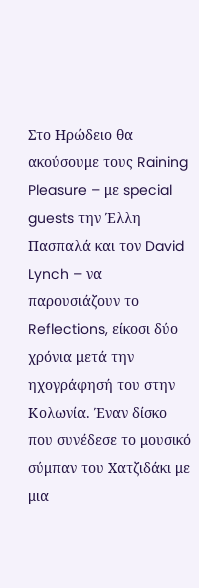Στο Ηρώδειο θα ακούσουμε τους Raining Pleasure – με special guests την Έλλη Πασπαλά και τον David Lynch – να παρουσιάζουν το Reflections, είκοσι δύο χρόνια μετά την ηχογράφησή του στην Κολωνία. Έναν δίσκο που συνέδεσε το μουσικό σύμπαν του Χατζιδάκι με μια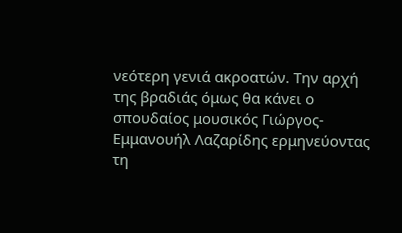νεότερη γενιά ακροατών. Την αρχή της βραδιάς όμως θα κάνει ο σπουδαίος μουσικός Γιώργος-Εμμανουήλ Λαζαρίδης ερμηνεύοντας τη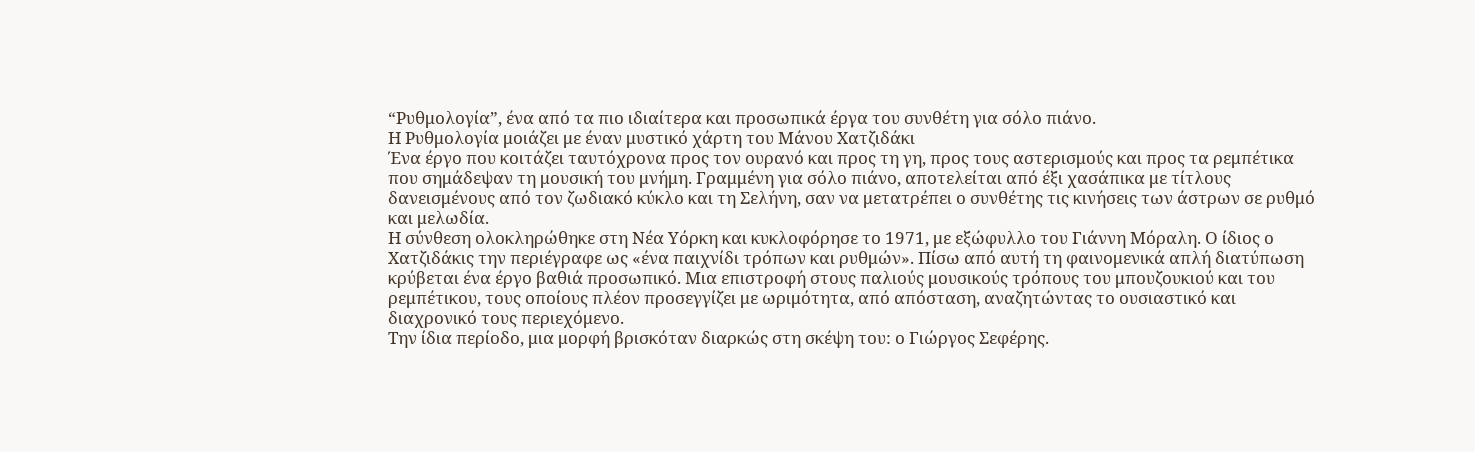“Ρυθμολογία”, ένα από τα πιο ιδιαίτερα και προσωπικά έργα του συνθέτη για σόλο πιάνο.
Η Ρυθμολογία μοιάζει με έναν μυστικό χάρτη του Μάνου Χατζιδάκι
Ένα έργο που κοιτάζει ταυτόχρονα προς τον ουρανό και προς τη γη, προς τους αστερισμούς και προς τα ρεμπέτικα που σημάδεψαν τη μουσική του μνήμη. Γραμμένη για σόλο πιάνο, αποτελείται από έξι χασάπικα με τίτλους δανεισμένους από τον ζωδιακό κύκλο και τη Σελήνη, σαν να μετατρέπει ο συνθέτης τις κινήσεις των άστρων σε ρυθμό και μελωδία.
Η σύνθεση ολοκληρώθηκε στη Νέα Υόρκη και κυκλοφόρησε το 1971, με εξώφυλλο του Γιάννη Μόραλη. Ο ίδιος ο Χατζιδάκις την περιέγραφε ως «ένα παιχνίδι τρόπων και ρυθμών». Πίσω από αυτή τη φαινομενικά απλή διατύπωση κρύβεται ένα έργο βαθιά προσωπικό. Μια επιστροφή στους παλιούς μουσικούς τρόπους του μπουζουκιού και του ρεμπέτικου, τους οποίους πλέον προσεγγίζει με ωριμότητα, από απόσταση, αναζητώντας το ουσιαστικό και διαχρονικό τους περιεχόμενο.
Την ίδια περίοδο, μια μορφή βρισκόταν διαρκώς στη σκέψη του: ο Γιώργος Σεφέρης.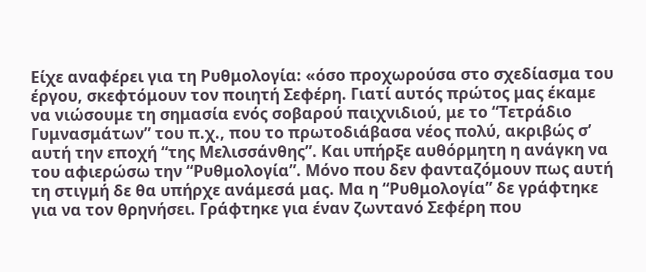Είχε αναφέρει για τη Ρυθμολογία: «όσο προχωρούσα στο σχεδίασμα του έργου, σκεφτόμουν τον ποιητή Σεφέρη. Γιατί αυτός πρώτος μας έκαμε να νιώσουμε τη σημασία ενός σοβαρού παιχνιδιού, με το “Τετράδιο Γυμνασμάτων” του π.χ., που το πρωτοδιάβασα νέος πολύ, ακριβώς σ’ αυτή την εποχή “της Μελισσάνθης”. Και υπήρξε αυθόρμητη η ανάγκη να του αφιερώσω την “Ρυθμολογία”. Μόνο που δεν φανταζόμουν πως αυτή τη στιγμή δε θα υπήρχε ανάμεσά μας. Μα η “Ρυθμολογία” δε γράφτηκε για να τον θρηνήσει. Γράφτηκε για έναν ζωντανό Σεφέρη που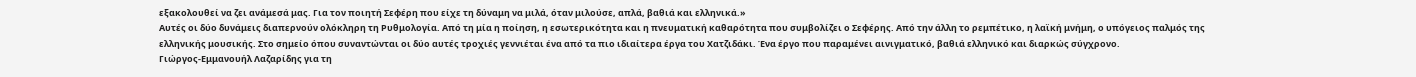εξακολουθεί να ζει ανάμεσά μας. Για τον ποιητή Σεφέρη που είχε τη δύναμη να μιλά, όταν μιλούσε, απλά, βαθιά και ελληνικά.»
Αυτές οι δύο δυνάμεις διαπερνούν ολόκληρη τη Ρυθμολογία. Από τη μία η ποίηση, η εσωτερικότητα και η πνευματική καθαρότητα που συμβολίζει ο Σεφέρης. Από την άλλη το ρεμπέτικο, η λαϊκή μνήμη, ο υπόγειος παλμός της ελληνικής μουσικής. Στο σημείο όπου συναντώνται οι δύο αυτές τροχιές γεννιέται ένα από τα πιο ιδιαίτερα έργα του Χατζιδάκι. Ένα έργο που παραμένει αινιγματικό, βαθιά ελληνικό και διαρκώς σύγχρονο.
Γιώργος-Εμμανουήλ Λαζαρίδης για τη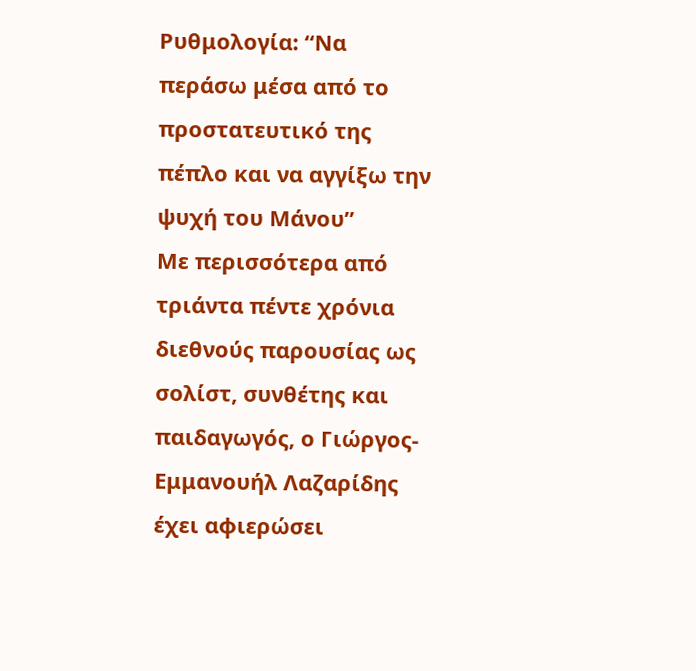Ρυθμολογία: “Να περάσω μέσα από το προστατευτικό της πέπλο και να αγγίξω την ψυχή του Μάνου”
Με περισσότερα από τριάντα πέντε χρόνια διεθνούς παρουσίας ως σολίστ, συνθέτης και παιδαγωγός, ο Γιώργος-Εμμανουήλ Λαζαρίδης έχει αφιερώσει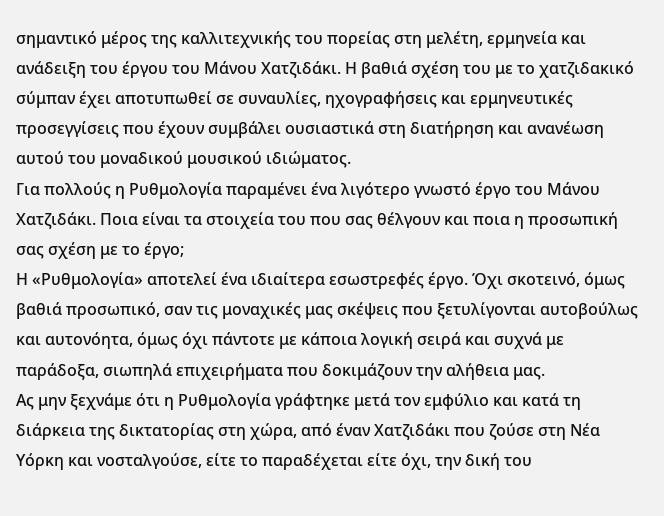σημαντικό μέρος της καλλιτεχνικής του πορείας στη μελέτη, ερμηνεία και ανάδειξη του έργου του Μάνου Χατζιδάκι. Η βαθιά σχέση του με το χατζιδακικό σύμπαν έχει αποτυπωθεί σε συναυλίες, ηχογραφήσεις και ερμηνευτικές προσεγγίσεις που έχουν συμβάλει ουσιαστικά στη διατήρηση και ανανέωση αυτού του μοναδικού μουσικού ιδιώματος.
Για πολλούς η Ρυθμολογία παραμένει ένα λιγότερο γνωστό έργο του Μάνου Χατζιδάκι. Ποια είναι τα στοιχεία του που σας θέλγουν και ποια η προσωπική σας σχέση με το έργο;
Η «Ρυθμολογία» αποτελεί ένα ιδιαίτερα εσωστρεφές έργο. Όχι σκοτεινό, όμως βαθιά προσωπικό, σαν τις μοναχικές μας σκέψεις που ξετυλίγονται αυτοβούλως και αυτονόητα, όμως όχι πάντοτε με κάποια λογική σειρά και συχνά με παράδοξα, σιωπηλά επιχειρήματα που δοκιμάζουν την αλήθεια μας.
Ας μην ξεχνάμε ότι η Ρυθμολογία γράφτηκε μετά τον εμφύλιο και κατά τη διάρκεια της δικτατορίας στη χώρα, από έναν Χατζιδάκι που ζούσε στη Νέα Υόρκη και νοσταλγούσε, είτε το παραδέχεται είτε όχι, την δική του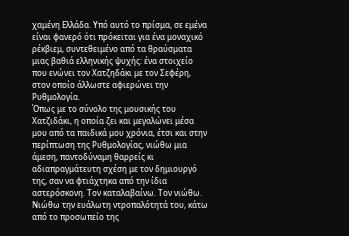χαμένη Ελλάδα. Υπό αυτό το πρίσμα, σε εμένα είναι φανερό ότι πρόκειται για ένα μοναχικό ρέκβιεμ, συντεθειμένο από τα θραύσματα μιας βαθιά ελληνικής ψυχής: ένα στοιχείο που ενώνει τον Χατζηδάκι με τον Σεφέρη, στον οποίο άλλωστε αφιερώνει την Ρυθμολογία.
Όπως με το σύνολο της μουσικής του Χατζιδάκι, η οποία ζει και μεγαλώνει μέσα μου από τα παιδικά μου χρόνια, έτσι και στην περίπτωση της Ρυθμολογίας, νιώθω μια άμεση, παντοδύναμη θαρρείς κι αδιαπραγμάτευτη σχέση με τον δημιουργό της, σαν να φτιάχτηκα από την ίδια αστερόσκονη. Τον καταλαβαίνω. Τον νιώθω. Νιώθω την ευάλωτη ντροπαλότητά του, κάτω από το προσωπείο της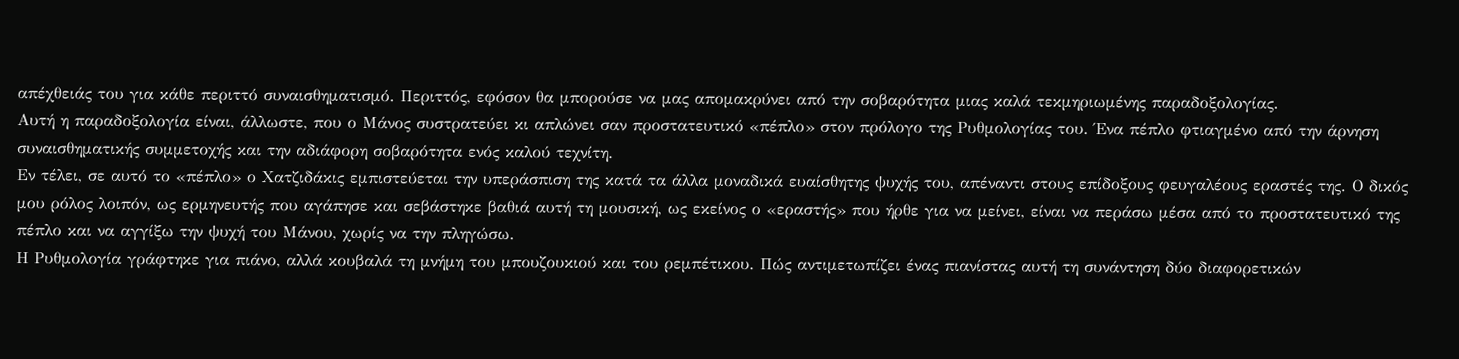απέχθειάς του για κάθε περιττό συναισθηματισμό. Περιττός, εφόσον θα μπορούσε να μας απομακρύνει από την σοβαρότητα μιας καλά τεκμηριωμένης παραδοξολογίας.
Αυτή η παραδοξολογία είναι, άλλωστε, που ο Μάνος συστρατεύει κι απλώνει σαν προστατευτικό «πέπλο» στον πρόλογο της Ρυθμολογίας του. Ένα πέπλο φτιαγμένο από την άρνηση συναισθηματικής συμμετοχής και την αδιάφορη σοβαρότητα ενός καλού τεχνίτη.
Εν τέλει, σε αυτό το «πέπλο» ο Χατζιδάκις εμπιστεύεται την υπεράσπιση της κατά τα άλλα μοναδικά ευαίσθητης ψυχής του, απέναντι στους επίδοξους φευγαλέους εραστές της. Ο δικός μου ρόλος λοιπόν, ως ερμηνευτής που αγάπησε και σεβάστηκε βαθιά αυτή τη μουσική, ως εκείνος ο «εραστής» που ήρθε για να μείνει, είναι να περάσω μέσα από το προστατευτικό της πέπλο και να αγγίξω την ψυχή του Μάνου, χωρίς να την πληγώσω.
Η Ρυθμολογία γράφτηκε για πιάνο, αλλά κουβαλά τη μνήμη του μπουζουκιού και του ρεμπέτικου. Πώς αντιμετωπίζει ένας πιανίστας αυτή τη συνάντηση δύο διαφορετικών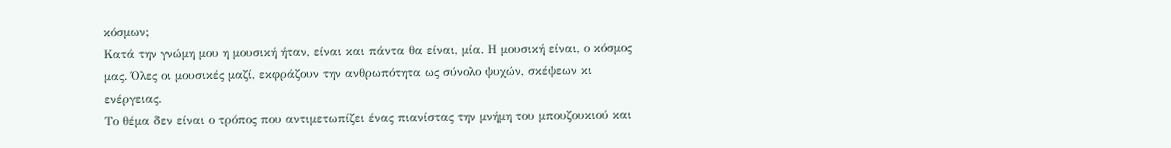κόσμων;
Κατά την γνώμη μου η μουσική ήταν, είναι και πάντα θα είναι, μία. Η μουσική είναι, ο κόσμος μας. Όλες οι μουσικές μαζί, εκφράζουν την ανθρωπότητα ως σύνολο ψυχών, σκέψεων κι ενέργειας.
Το θέμα δεν είναι ο τρόπος που αντιμετωπίζει ένας πιανίστας την μνήμη του μπουζουκιού και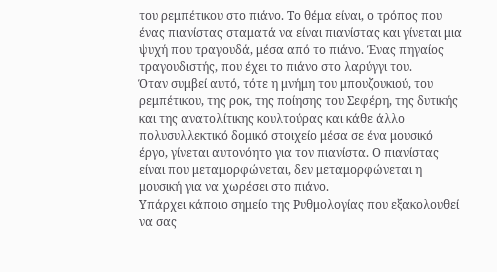του ρεμπέτικου στο πιάνο. Το θέμα είναι, ο τρόπος που ένας πιανίστας σταματά να είναι πιανίστας και γίνεται μια ψυχή που τραγουδά, μέσα από το πιάνο. Ένας πηγαίος τραγουδιστής, που έχει το πιάνο στο λαρύγγι του.
Όταν συμβεί αυτό, τότε η μνήμη του μπουζουκιού, του ρεμπέτικου, της ροκ, της ποίησης του Σεφέρη, της δυτικής και της ανατολίτικης κουλτούρας και κάθε άλλο πολυσυλλεκτικό δομικό στοιχείο μέσα σε ένα μουσικό έργο, γίνεται αυτονόητο για τον πιανίστα. Ο πιανίστας είναι που μεταμορφώνεται, δεν μεταμορφώνεται η μουσική για να χωρέσει στο πιάνο.
Υπάρχει κάποιο σημείο της Ρυθμολογίας που εξακολουθεί να σας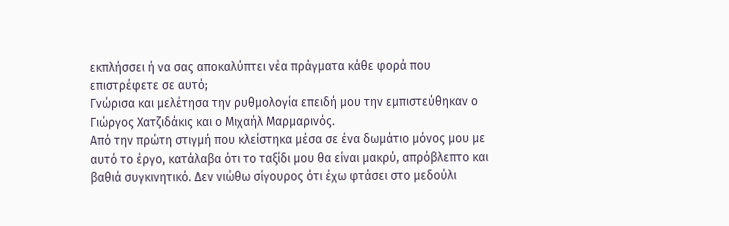εκπλήσσει ή να σας αποκαλύπτει νέα πράγματα κάθε φορά που επιστρέφετε σε αυτό;
Γνώρισα και μελέτησα την ρυθμολογία επειδή μου την εμπιστεύθηκαν ο Γιώργος Χατζιδάκις και ο Μιχαήλ Μαρμαρινός.
Από την πρώτη στιγμή που κλείστηκα μέσα σε ένα δωμάτιο μόνος μου με αυτό το έργο, κατάλαβα ότι το ταξίδι μου θα είναι μακρύ, απρόβλεπτο και βαθιά συγκινητικό. Δεν νιώθω σίγουρος ότι έχω φτάσει στο μεδούλι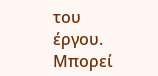του έργου. Μπορεί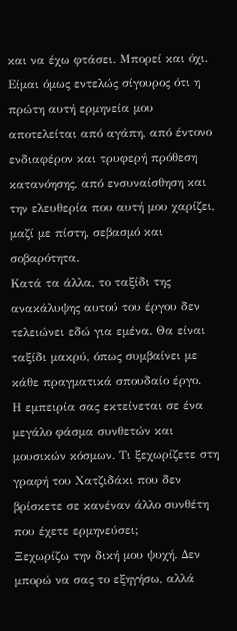και να έχω φτάσει. Μπορεί και όχι.
Είμαι όμως εντελώς σίγουρος ότι η πρώτη αυτή ερμηνεία μου αποτελείται από αγάπη, από έντονο ενδιαφέρον και τρυφερή πρόθεση κατανόησης, από ενσυναίσθηση και την ελευθερία που αυτή μου χαρίζει, μαζί με πίστη, σεβασμό και σοβαρότητα.
Κατά τα άλλα, το ταξίδι της ανακάλυψης αυτού του έργου δεν τελειώνει εδώ για εμένα. Θα είναι ταξίδι μακρύ, όπως συμβαίνει με κάθε πραγματικά σπουδαίο έργο.
Η εμπειρία σας εκτείνεται σε ένα μεγάλο φάσμα συνθετών και μουσικών κόσμων. Τι ξεχωρίζετε στη γραφή του Χατζιδάκι που δεν βρίσκετε σε κανέναν άλλο συνθέτη που έχετε ερμηνεύσει;
Ξεχωρίζω την δική μου ψυχή. Δεν μπορώ να σας το εξηγήσω, αλλά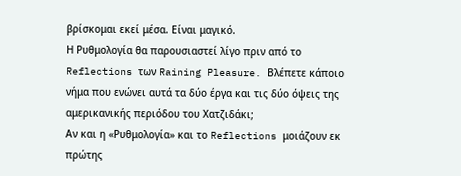βρίσκομαι εκεί μέσα. Είναι μαγικό.
Η Ρυθμολογία θα παρουσιαστεί λίγο πριν από το Reflections των Raining Pleasure. Βλέπετε κάποιο νήμα που ενώνει αυτά τα δύο έργα και τις δύο όψεις της αμερικανικής περιόδου του Χατζιδάκι;
Αν και η «Ρυθμολογία» και το Reflections μοιάζουν εκ πρώτης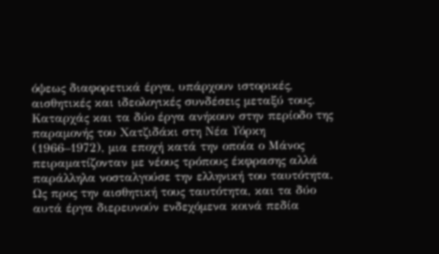όψεως διαφορετικά έργα, υπάρχουν ιστορικές, αισθητικές και ιδεολογικές συνδέσεις μεταξύ τους. Καταρχάς και τα δύο έργα ανήκουν στην περίοδο της παραμονής του Χατζιδάκι στη Νέα Υόρκη (1966–1972), μια εποχή κατά την οποία ο Μάνος πειραματίζονταν με νέους τρόπους έκφρασης αλλά παράλληλα νοσταλγούσε την ελληνική του ταυτότητα.
Ως προς την αισθητική τους ταυτότητα, και τα δύο αυτά έργα διερευνούν ενδεχόμενα κοινά πεδία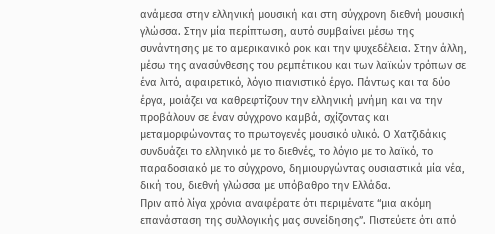ανάμεσα στην ελληνική μουσική και στη σύγχρονη διεθνή μουσική γλώσσα. Στην μία περίπτωση, αυτό συμβαίνει μέσω της συνάντησης με το αμερικανικό ροκ και την ψυχεδέλεια. Στην άλλη, μέσω της ανασύνθεσης του ρεμπέτικου και των λαϊκών τρόπων σε ένα λιτό, αφαιρετικό, λόγιο πιανιστικό έργο. Πάντως και τα δύο έργα, μοιάζει να καθρεφτίζουν την ελληνική μνήμη και να την προβάλουν σε έναν σύγχρονο καμβά, σχίζοντας και μεταμορφώνοντας το πρωτογενές μουσικό υλικό. Ο Χατζιδάκις συνδυάζει το ελληνικό με το διεθνές, το λόγιο με το λαϊκό, το παραδοσιακό με το σύγχρονο, δημιουργώντας ουσιαστικά μία νέα, δική του, διεθνή γλώσσα με υπόβαθρο την Ελλάδα.
Πριν από λίγα χρόνια αναφέρατε ότι περιμένατε “μια ακόμη επανάσταση της συλλογικής μας συνείδησης”. Πιστεύετε ότι από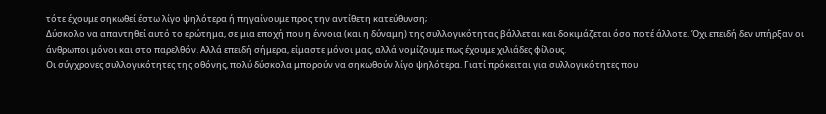τότε έχουμε σηκωθεί έστω λίγο ψηλότερα ή πηγαίνουμε προς την αντίθετη κατεύθυνση;
Δύσκολο να απαντηθεί αυτό το ερώτημα, σε μια εποχή που η έννοια (και η δύναμη) της συλλογικότητας βάλλεται και δοκιμάζεται όσο ποτέ άλλοτε. Όχι επειδή δεν υπήρξαν οι άνθρωποι μόνοι και στο παρελθόν. Αλλά επειδή σήμερα, είμαστε μόνοι μας, αλλά νομίζουμε πως έχουμε χιλιάδες φίλους.
Οι σύγχρονες συλλογικότητες της οθόνης, πολύ δύσκολα μπορούν να σηκωθούν λίγο ψηλότερα. Γιατί πρόκειται για συλλογικότητες που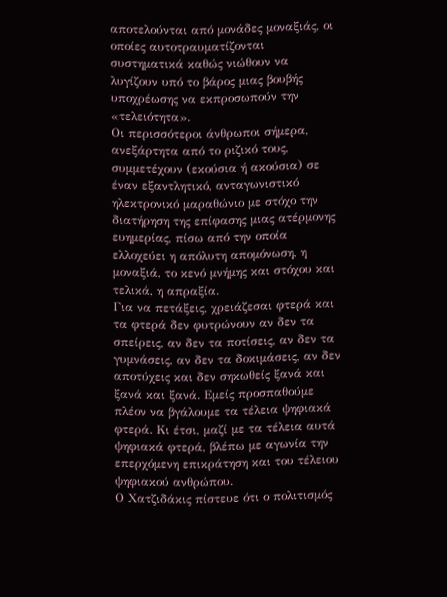αποτελούνται από μονάδες μοναξιάς, οι οποίες αυτοτραυματίζονται συστηματικά καθώς νιώθουν να λυγίζουν υπό το βάρος μιας βουβής υποχρέωσης να εκπροσωπούν την «τελειότητα».
Οι περισσότεροι άνθρωποι σήμερα, ανεξάρτητα από το ριζικό τους, συμμετέχουν (εκούσια ή ακούσια) σε έναν εξαντλητικό, ανταγωνιστικό ηλεκτρονικό μαραθώνιο με στόχο την διατήρηση της επίφασης μιας ατέρμονης ευημερίας, πίσω από την οποία ελλοχεύει η απόλυτη απομόνωση, η μοναξιά, το κενό μνήμης και στόχου και τελικά, η απραξία.
Για να πετάξεις, χρειάζεσαι φτερά και τα φτερά δεν φυτρώνουν αν δεν τα σπείρεις, αν δεν τα ποτίσεις, αν δεν τα γυμνάσεις, αν δεν τα δοκιμάσεις, αν δεν αποτύχεις και δεν σηκωθείς ξανά και ξανά και ξανά. Εμείς προσπαθούμε πλέον να βγάλουμε τα τέλεια ψηφιακά φτερά. Κι έτσι, μαζί με τα τέλεια αυτά ψηφιακά φτερά, βλέπω με αγωνία την επερχόμενη επικράτηση και του τέλειου ψηφιακού ανθρώπου.
Ο Χατζιδάκις πίστευε ότι ο πολιτισμός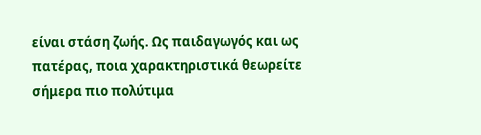είναι στάση ζωής. Ως παιδαγωγός και ως πατέρας, ποια χαρακτηριστικά θεωρείτε σήμερα πιο πολύτιμα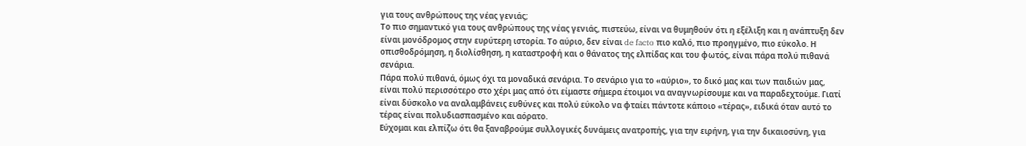για τους ανθρώπους της νέας γενιάς;
Το πιο σημαντικό για τους ανθρώπους της νέας γενιάς, πιστεύω, είναι να θυμηθούν ότι η εξέλιξη και η ανάπτυξη δεν είναι μονόδρομος στην ευρύτερη ιστορία. Το αύριο, δεν είναι de facto πιο καλό, πιο προηγμένο, πιο εύκολο. Η οπισθοδρόμηση, η διολίσθηση, η καταστροφή και ο θάνατος της ελπίδας και του φωτός, είναι πάρα πολύ πιθανά σενάρια.
Πάρα πολύ πιθανά, όμως όχι τα μοναδικά σενάρια. Το σενάριο για το «αύριο», το δικό μας και των παιδιών μας, είναι πολύ περισσότερο στο χέρι μας από ότι είμαστε σήμερα έτοιμοι να αναγνωρίσουμε και να παραδεχτούμε. Γιατί είναι δύσκολο να αναλαμβάνεις ευθύνες και πολύ εύκολο να φταίει πάντοτε κάποιο «τέρας», ειδικά όταν αυτό το τέρας είναι πολυδιασπασμένο και αόρατο.
Εύχομαι και ελπίζω ότι θα ξαναβρούμε συλλογικές δυνάμεις ανατροπής, για την ειρήνη, για την δικαιοσύνη, για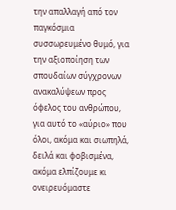την απαλλαγή από τον παγκόσμια συσσωρευμένο θυμό, για την αξιοποίηση των σπουδαίων σύγχρονων ανακαλύψεων προς όφελος του ανθρώπου, για αυτό το «αύριο» που όλοι, ακόμα και σιωπηλά, δειλά και φοβισμένα, ακόμα ελπίζουμε κι ονειρευόμαστε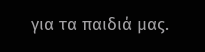για τα παιδιά μας.